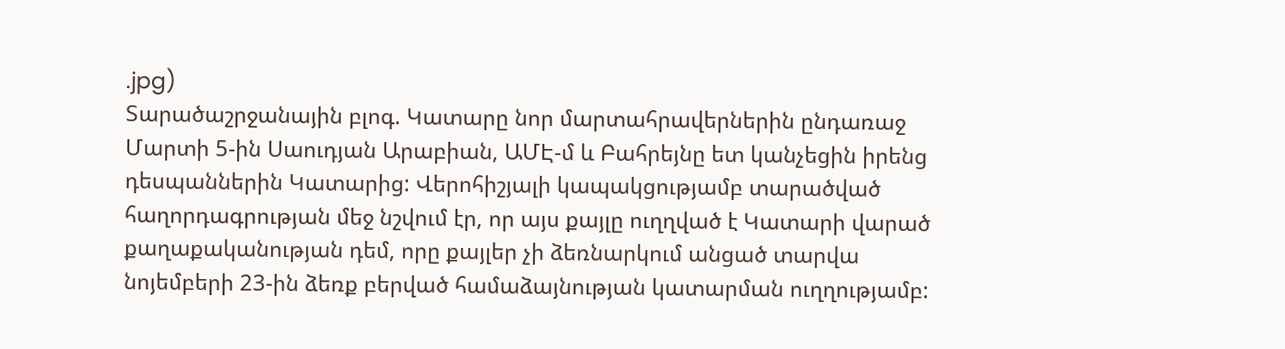.jpg)
Տարածաշրջանային բլոգ. Կատարը նոր մարտահրավերներին ընդառաջ
Մարտի 5-ին Սաուդյան Արաբիան, ԱՄԷ-մ և Բահրեյնը ետ կանչեցին իրենց դեսպաններին Կատարից: Վերոհիշյալի կապակցությամբ տարածված հաղորդագրության մեջ նշվում էր, որ այս քայլը ուղղված է Կատարի վարած քաղաքականության դեմ, որը քայլեր չի ձեռնարկում անցած տարվա նոյեմբերի 23-ին ձեռք բերված համաձայնության կատարման ուղղությամբ: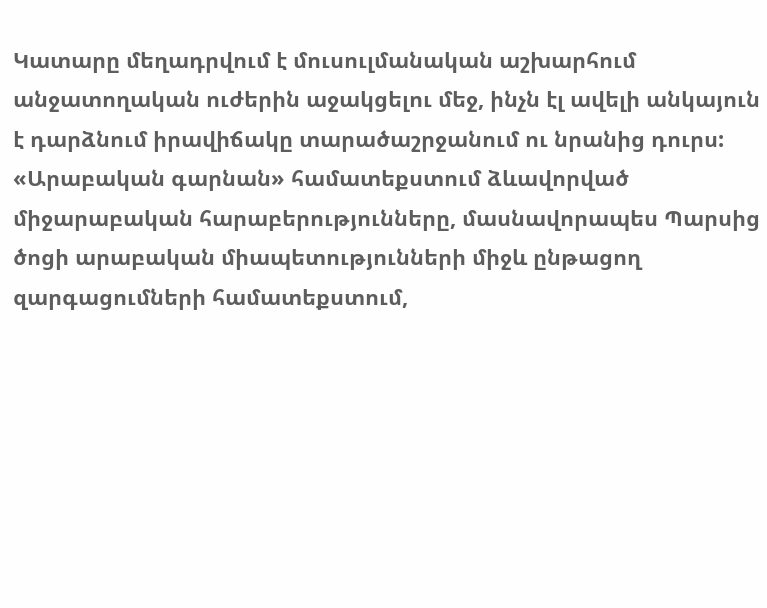Կատարը մեղադրվում է մուսուլմանական աշխարհում անջատողական ուժերին աջակցելու մեջ, ինչն էլ ավելի անկայուն է դարձնում իրավիճակը տարածաշրջանում ու նրանից դուրս:
«Արաբական գարնան» համատեքստում ձևավորված միջարաբական հարաբերությունները, մասնավորապես Պարսից ծոցի արաբական միապետությունների միջև ընթացող զարգացումների համատեքստում,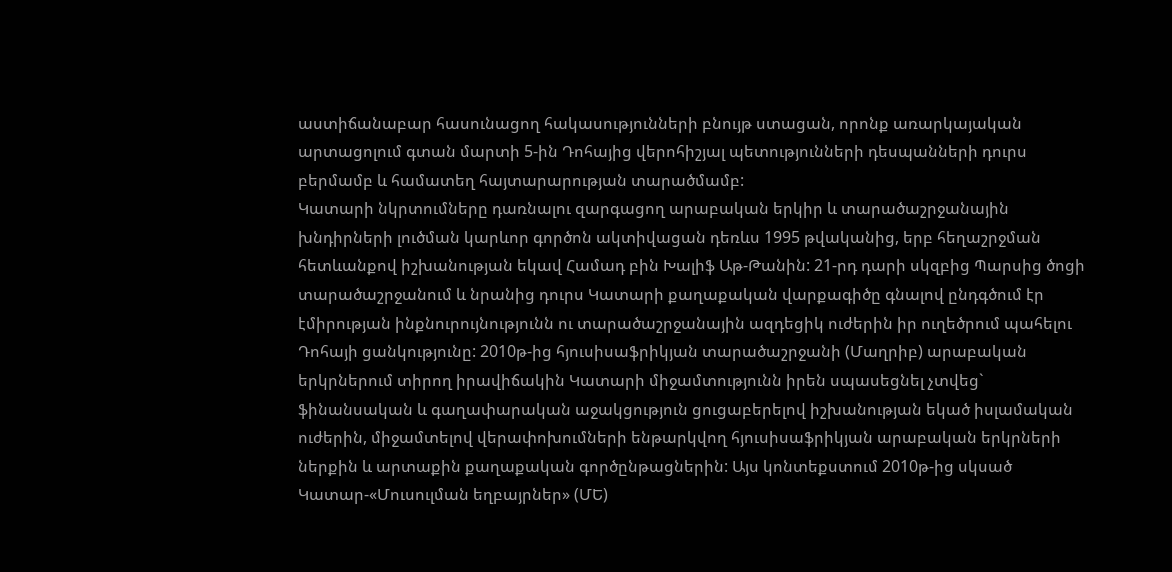աստիճանաբար հասունացող հակասությունների բնույթ ստացան, որոնք առարկայական արտացոլում գտան մարտի 5-ին Դոհայից վերոհիշյալ պետությունների դեսպանների դուրս բերմամբ և համատեղ հայտարարության տարածմամբ:
Կատարի նկրտումները դառնալու զարգացող արաբական երկիր և տարածաշրջանային խնդիրների լուծման կարևոր գործոն ակտիվացան դեռևս 1995 թվականից, երբ հեղաշրջման հետևանքով իշխանության եկավ Համադ բին Խալիֆ Աթ-Թանին: 21-րդ դարի սկզբից Պարսից ծոցի տարածաշրջանում և նրանից դուրս Կատարի քաղաքական վարքագիծը գնալով ընդգծում էր էմիրության ինքնուրույնությունն ու տարածաշրջանային ազդեցիկ ուժերին իր ուղեծրում պահելու Դոհայի ցանկությունը: 2010թ-ից հյուսիսաֆրիկյան տարածաշրջանի (Մաղրիբ) արաբական երկրներում տիրող իրավիճակին Կատարի միջամտությունն իրեն սպասեցնել չտվեց` ֆինանսական և գաղափարական աջակցություն ցուցաբերելով իշխանության եկած իսլամական ուժերին, միջամտելով վերափոխումների ենթարկվող հյուսիսաֆրիկյան արաբական երկրների ներքին և արտաքին քաղաքական գործընթացներին: Այս կոնտեքստում 2010թ-ից սկսած Կատար-«Մուսուլման եղբայրներ» (ՄԵ)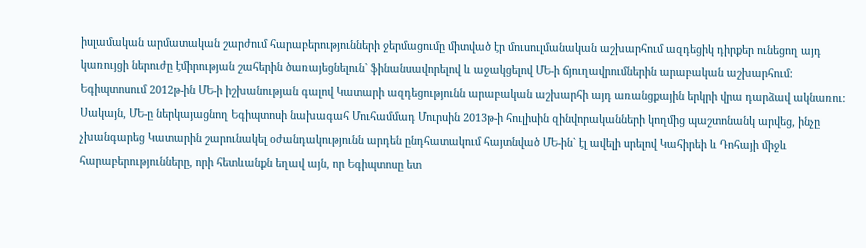իսլամական արմատական շարժում հարաբերությունների ջերմացումը միտված էր մուսուլմանական աշխարհում ազդեցիկ դիրքեր ունեցող այդ կառույցի ներուժը էմիրության շահերին ծառայեցնելուն` ֆինանսավորելով և աջակցելով ՄԵ-ի ճյուղավրումներին արաբական աշխարհում:
Եգիպտոսում 2012թ-ին ՄԵ-ի իշխանության գալով Կատարի ազդեցությունն արաբական աշխարհի այդ առանցքային երկրի վրա դարձավ ակնառու: Սակայն, ՄԵ-ը ներկայացնող Եգիպտոսի նախագահ Մուհամմադ Մուրսին 2013թ-ի հուլիսին զինվորականների կողմից պաշտոնանկ արվեց, ինչը չխանգարեց Կատարին շարունակել օժանդակությունն արդեն ընդհատակում հայտնված ՄԵ-ին` էլ ավելի սրելով Կահիրեի և Դոհայի միջև հարաբերությունները, որի հետևանքն եղավ այն, որ Եգիպտոսը ետ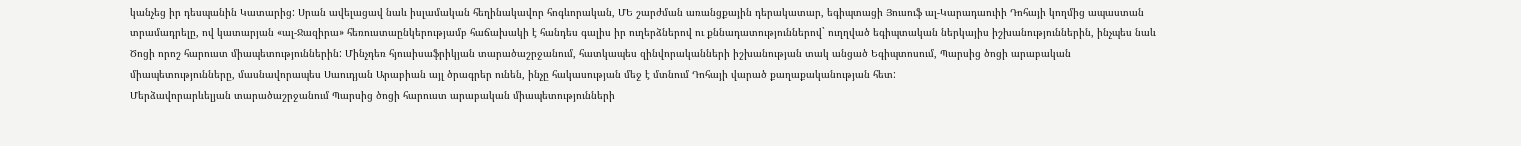կանչեց իր դեսպանին Կատարից: Սրան ավելացավ նաև իսլամական հեղինակավոր հոգևորական, ՄԵ շարժման առանցքային դերակատար, եգիպտացի Յուսուֆ ալ-Կարադաուիի Դոհայի կողմից ապաստան տրամադրելը, ով կատարյան «ալ-Ջազիրա» հեռուստաընկերությամբ հաճախակի է հանդես գալիս իր ուղերձներով ու քննադատություններով` ուղղված եգիպտական ներկայիս իշխանություններին, ինչպես նաև Ծոցի որոշ հարուստ միապետություններին: Մինչդեռ հյուսիսաֆրիկյան տարածաշրջանում, հատկապես զինվորականների իշխանության տակ անցած Եգիպտոսում, Պարսից ծոցի արաբական միապետությունները, մասնավորապես Սաուդյան Արաբիան այլ ծրագրեր ունեն, ինչը հակասության մեջ է մտնում Դոհայի վարած քաղաքականության հետ:
Մերձավորարևելյան տարածաշրջանում Պարսից ծոցի հարուստ արաբական միապետությունների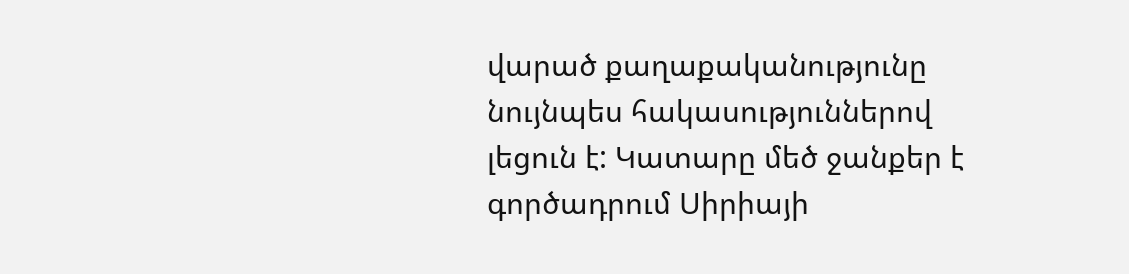վարած քաղաքականությունը նույնպես հակասություններով լեցուն է: Կատարը մեծ ջանքեր է գործադրում Սիրիայի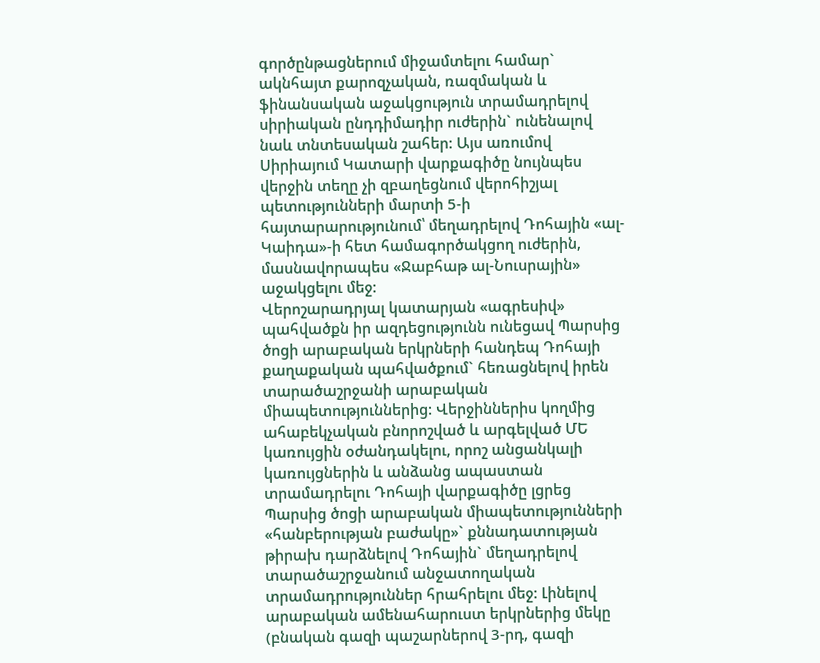գործընթացներում միջամտելու համար` ակնհայտ քարոզչական, ռազմական և ֆինանսական աջակցություն տրամադրելով սիրիական ընդդիմադիր ուժերին` ունենալով նաև տնտեսական շահեր: Այս առումով Սիրիայում Կատարի վարքագիծը նույնպես վերջին տեղը չի զբաղեցնում վերոհիշյալ պետությունների մարտի 5-ի հայտարարությունում՝ մեղադրելով Դոհային «ալ-Կաիդա»-ի հետ համագործակցող ուժերին, մասնավորապես «Ջաբհաթ ալ-Նուսրային» աջակցելու մեջ:
Վերոշարադրյալ կատարյան «ագրեսիվ» պահվածքն իր ազդեցությունն ունեցավ Պարսից ծոցի արաբական երկրների հանդեպ Դոհայի քաղաքական պահվածքում` հեռացնելով իրեն տարածաշրջանի արաբական միապետություններից: Վերջիններիս կողմից ահաբեկչական բնորոշված և արգելված ՄԵ կառույցին օժանդակելու, որոշ անցանկալի կառույցներին և անձանց ապաստան տրամադրելու Դոհայի վարքագիծը լցրեց Պարսից ծոցի արաբական միապետությունների «հանբերության բաժակը»` քննադատության թիրախ դարձնելով Դոհային` մեղադրելով տարածաշրջանում անջատողական տրամադրություններ հրահրելու մեջ: Լինելով արաբական ամենահարուստ երկրներից մեկը (բնական գազի պաշարներով 3-րդ, գազի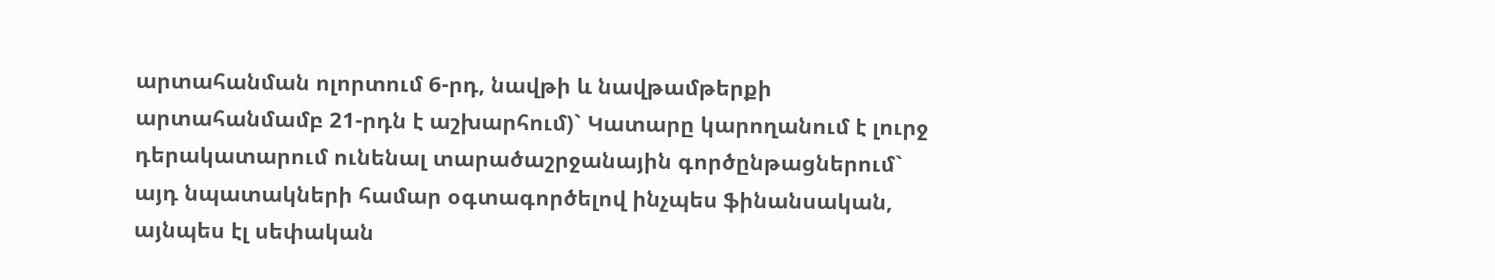արտահանման ոլորտում 6-րդ, նավթի և նավթամթերքի արտահանմամբ 21-րդն է աշխարհում)` Կատարը կարողանում է լուրջ դերակատարում ունենալ տարածաշրջանային գործընթացներում` այդ նպատակների համար օգտագործելով ինչպես ֆինանսական, այնպես էլ սեփական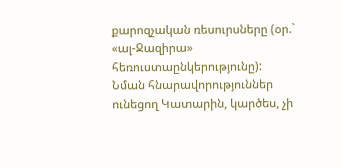քարոզչական ռեսուրսները (օր.` «ալ-Ջազիրա» հեռուստաընկերությունը): Նման հնարավորություններ ունեցող Կատարին, կարծես, չի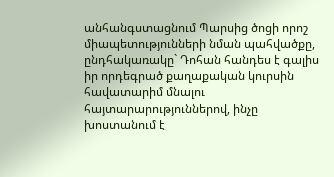անհանգստացնում Պարսից ծոցի որոշ միապետությունների նման պահվածքը, ընդհակառակը` Դոհան հանդես է գալիս իր որդեգրած քաղաքական կուրսին հավատարիմ մնալու հայտարարություններով, ինչը խոստանում է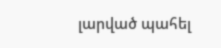լարված պահել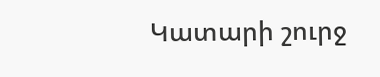Կատարի շուրջ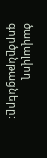ծավալվող գործընթացները: